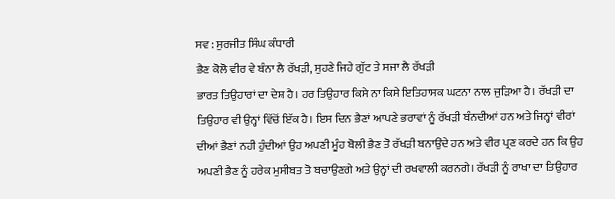ਸਵ : ਸੁਰਜੀਤ ਸਿੰਘ ਕੰਧਾਰੀ
ਭੈਣ ਕੋਲੋ ਵੀਰ ਵੇ ਬੰਨਾ ਲੈ ਰੱਖੜੀ, ਸੁਹਣੇ ਜਿਹੇ ਗੁੱਟ ਤੇ ਸਜਾ ਲੈ ਰੱਖੜੀ
ਭਾਰਤ ਤਿਉਹਾਰਾਂ ਦਾ ਦੇਸ਼ ਹੈ। ਹਰ ਤਿਉਹਾਰ ਕਿਸੇ ਨਾ ਕਿਸੇ ਇਤਿਹਾਸਕ ਘਟਨਾ ਨਾਲ ਜੁੜਿਆ ਹੈ। ਰੱਖੜੀ ਦਾ ਤਿਉਹਾਰ ਵੀ ਉਨ੍ਹਾਂ ਵਿੱਚੋਂ ਇੱਕ ਹੈ। ਇਸ ਦਿਨ ਭੈਣਾਂ ਆਪਣੇ ਭਰਾਵਾਂ ਨੂੰ ਰੱਖੜੀ ਬੰਨਦੀਆਂ ਹਨ ਅਤੇ ਜਿਨ੍ਹਾਂ ਵੀਰਾਂ ਦੀਆਂ ਭੈਣਾਂ ਨਹੀ ਹੁੰਦੀਆਂ ਉਹ ਅਪਣੀ ਮੂੰਹ ਬੋਲੀ ਭੈਣ ਤੋ ਰੱਖੜੀ ਬਨਾਉਂਦੇ ਹਨ ਅਤੇ ਵੀਰ ਪ੍ਰਣ ਕਰਦੇ ਹਨ ਕਿ ਉਹ ਅਪਣੀ ਭੈਣ ਨੂੰ ਹਰੇਕ ਮੁਸੀਬਤ ਤੋ ਬਚਾਉਣਗੇ ਅਤੇ ਉਨ੍ਹਾਂ ਦੀ ਰਖਵਾਲੀ ਕਰਨਗੇ। ਰੱਖੜੀ ਨੂੰ ਰਾਖਾ ਦਾ ਤਿਉਹਾਰ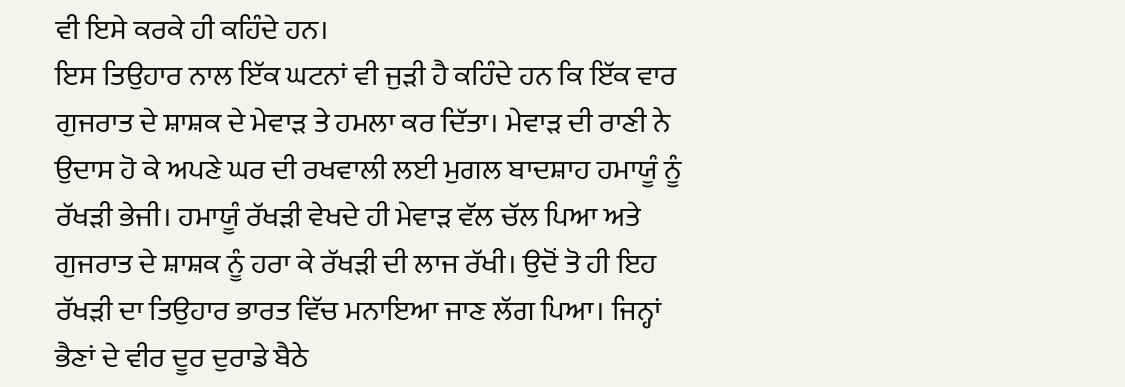ਵੀ ਇਸੇ ਕਰਕੇ ਹੀ ਕਹਿੰਦੇ ਹਨ।
ਇਸ ਤਿਉਹਾਰ ਨਾਲ ਇੱਕ ਘਟਨਾਂ ਵੀ ਜੁੜੀ ਹੈ ਕਹਿੰਦੇ ਹਨ ਕਿ ਇੱਕ ਵਾਰ ਗੁਜਰਾਤ ਦੇ ਸ਼ਾਸ਼ਕ ਦੇ ਮੇਵਾੜ ਤੇ ਹਮਲਾ ਕਰ ਦਿੱਤਾ। ਮੇਵਾੜ ਦੀ ਰਾਣੀ ਨੇ ਉਦਾਸ ਹੋ ਕੇ ਅਪਣੇ ਘਰ ਦੀ ਰਖਵਾਲੀ ਲਈ ਮੁਗਲ ਬਾਦਸ਼ਾਹ ਹਮਾਯੂੰ ਨੂੰ ਰੱਖੜੀ ਭੇਜੀ। ਹਮਾਯੂੰ ਰੱਖੜੀ ਵੇਖਦੇ ਹੀ ਮੇਵਾੜ ਵੱਲ ਚੱਲ ਪਿਆ ਅਤੇ ਗੁਜਰਾਤ ਦੇ ਸ਼ਾਸ਼ਕ ਨੂੰ ਹਰਾ ਕੇ ਰੱਖੜੀ ਦੀ ਲਾਜ ਰੱਖੀ। ਉਦੋਂ ਤੋ ਹੀ ਇਹ ਰੱਖੜੀ ਦਾ ਤਿਉਹਾਰ ਭਾਰਤ ਵਿੱਚ ਮਨਾਇਆ ਜਾਣ ਲੱਗ ਪਿਆ। ਜਿਨ੍ਹਾਂ ਭੈਣਾਂ ਦੇ ਵੀਰ ਦੂਰ ਦੁਰਾਡੇ ਬੈਠੇ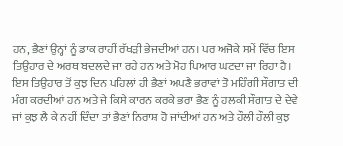ਹਨ, ਭੈਣਾਂ ਉਨ੍ਹਾਂ ਨੂੰ ਡਾਕ ਰਾਹੀਂ ਰੱਖੜੀ ਭੇਜਦੀਆਂ ਹਨ। ਪਰ ਅਜੋਕੇ ਸਮੇਂ ਵਿੱਚ ਇਸ ਤਿਉਹਾਰ ਦੇ ਅਰਥ ਬਦਲਦੇ ਜਾ ਰਹੇ ਹਨ ਅਤੇ ਮੋਹ ਪਿਆਰ ਘਟਦਾ ਜਾ ਰਿਹਾ ਹੈ। ਇਸ ਤਿਉਹਾਰ ਤੋਂ ਕੁਝ ਦਿਨ ਪਹਿਲਾਂ ਹੀ ਭੈਣਾਂ ਅਪਣੈ ਭਰਾਵਾਂ ਤੋ ਮਹਿੰਗੀ ਸੌਗਾਤ ਦੀ ਮੰਗ ਕਰਦੀਆਂ ਹਨ ਅਤੇ ਜੇ ਕਿਸੇ ਕਾਰਨ ਕਰਕੇ ਭਰਾ ਭੈਣ ਨੂੰ ਹਲਕੀ ਸੌਗਾਤ ਦੇ ਦੇਵੇ ਜਾਂ ਕੁਝ ਲੈ ਕੇ ਨਹੀਂ ਦਿੰਦਾ ਤਾਂ ਭੈਣਾਂ ਨਿਰਾਸ਼ ਹੋ ਜਾਂਦੀਆਂ ਹਨ ਅਤੇ ਹੌਲੀ ਹੌਲੀ ਕੁਝ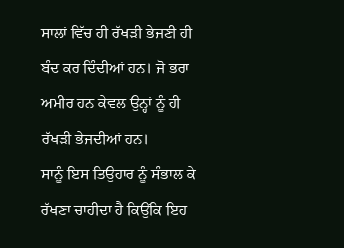ਸਾਲਾਂ ਵਿੱਚ ਹੀ ਰੱਖੜੀ ਭੇਜਣੀ ਹੀ ਬੰਦ ਕਰ ਦਿੰਦੀਆਂ ਹਨ। ਜੋ ਭਰਾ ਅਮੀਰ ਹਨ ਕੇਵਲ ਉਨ੍ਹਾਂ ਨੂੰ ਹੀ ਰੱਖੜੀ ਭੇਜਦੀਆਂ ਹਨ।
ਸਾਨੂੰ ਇਸ ਤਿਉਹਾਰ ਨੂੰ ਸੰਭਾਲ ਕੇ ਰੱਖਣਾ ਚਾਹੀਦਾ ਹੈ ਕਿਉਂਕਿ ਇਹ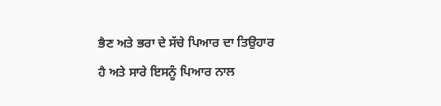ਭੈਣ ਅਤੇ ਭਰਾ ਦੇ ਸੱਚੇ ਪਿਆਰ ਦਾ ਤਿਉਹਾਰ ਹੈ ਅਤੇ ਸਾਰੇ ਇਸਨੂੰ ਪਿਆਰ ਨਾਲ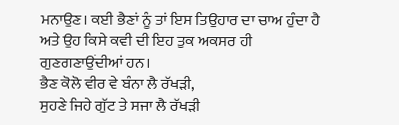ਮਨਾਉਣ। ਕਈ ਭੈਣਾਂ ਨੂੰ ਤਾਂ ਇਸ ਤਿਉਹਾਰ ਦਾ ਚਾਅ ਹੁੰਦਾ ਹੈ ਅਤੇ ਉਹ ਕਿਸੇ ਕਵੀ ਦੀ ਇਹ ਤੁਕ ਅਕਸਰ ਹੀ ਗੁਣਗਣਾਉਂਦੀਆਂ ਹਨ।
ਭੈਣ ਕੋਲੋ ਵੀਰ ਵੇ ਬੰਨਾ ਲੈ ਰੱਖੜੀ,
ਸੁਹਣੇ ਜਿਹੇ ਗੁੱਟ ਤੇ ਸਜਾ ਲੈ ਰੱਖੜੀ